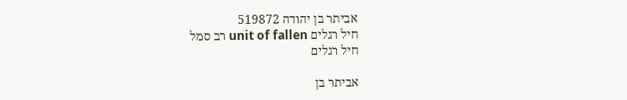אביתר בן יהודה 519872
חיל רגלים unit of fallen רב סמל
חיל רגלים

אביתר בן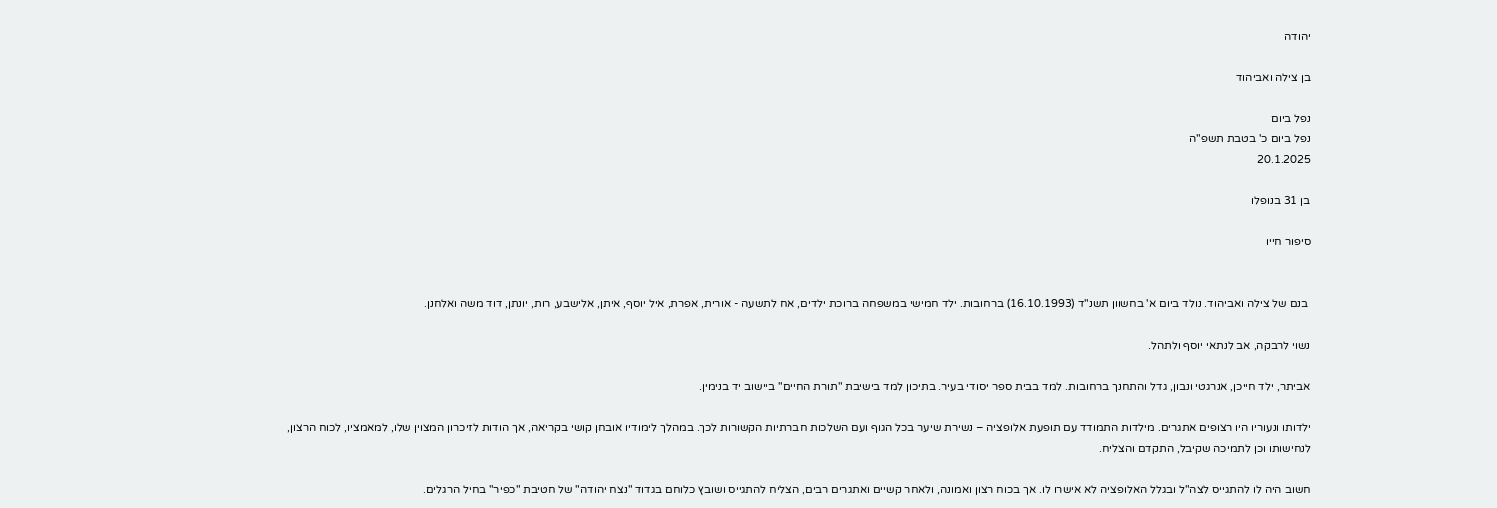יהודה

בן צילה ואביהוד

נפל ביום
נפל ביום כ' בטבת תשפ"ה
20.1.2025

בן 31 בנופלו

סיפור חייו


 בנם של צילה ואביהוד. נולד ביום א' בחשוון תשנ"ד (16.10.1993) ברחובות. ילד חמישי במשפחה ברוכת ילדים, אח לתשעה - אורית, אפרת, איל יוסף, איתן, אלישבע, רות, יונתן, דוד משה ואלחנן.

נשוי לרבקה, אב לנתאי יוסף ולתהל.

אביתר, ילד חייכן, אנרגטי ונבון, גדל והתחנך ברחובות. למד בבית ספר יסודי בעיר. בתיכון למד בישיבת "תורת החיים" ביישוב יד בנימין.

ילדותו ונעוריו היו רצופים אתגרים. מילדות התמודד עם תופעת אלופציה – נשירת שיער בכל הגוף ועם השלכות חברתיות הקשורות לכך. במהלך לימודיו אובחן קושי בקריאה, אך הודות לזיכרון המצוין שלו, למאמציו, לכוח הרצון, לנחישותו וכן לתמיכה שקיבל, התקדם והצליח.

חשוב היה לו להתגייס לצה"ל ובגלל האלופציה לא אישרו לו. אך בכוח רצון ואמונה, ולאחר קשיים ואתגרים רבים, הצליח להתגייס ושובץ כלוחם בגדוד "נצח יהודה" של חטיבת "כפיר" בחיל הרגלים.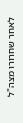לאחר שחרורו מצה"ל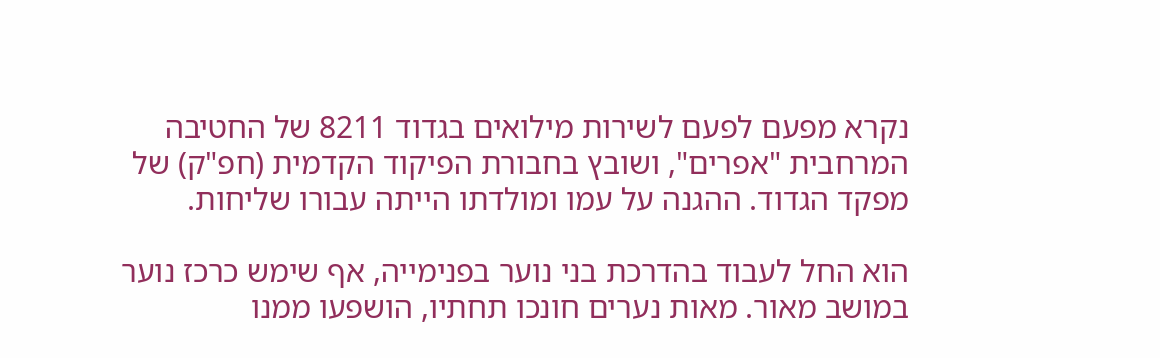נקרא מפעם לפעם לשירות מילואים בגדוד 8211 של החטיבה המרחבית "אפרים", ושובץ בחבורת הפיקוד הקדמית (חפ"ק) של מפקד הגדוד. ההגנה על עמו ומולדתו הייתה עבורו שליחות.

הוא החל לעבוד בהדרכת בני נוער בפנימייה, אף שימש כרכז נוער במושב מאור. מאות נערים חונכו תחתיו, הושפעו ממנו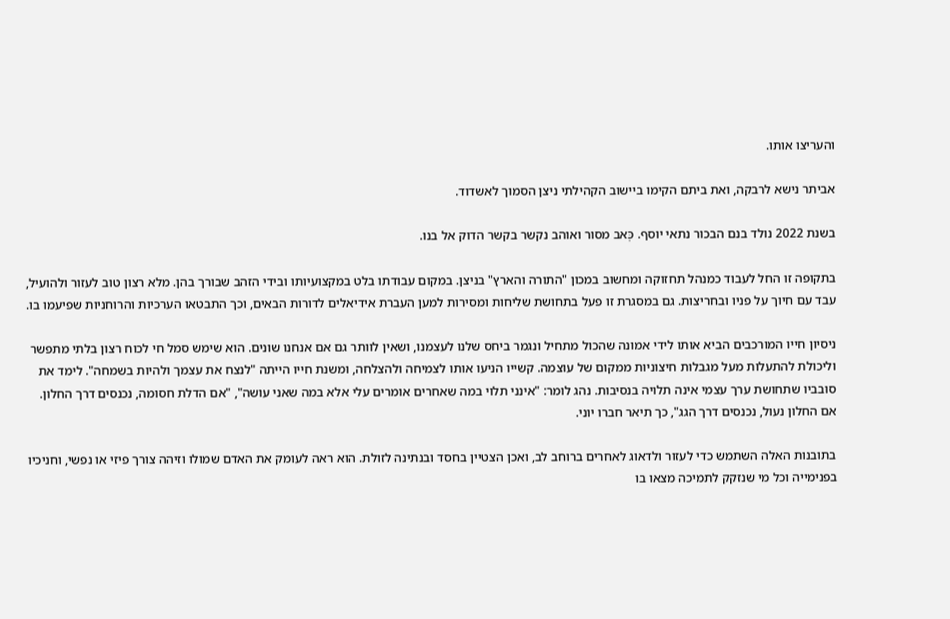והעריצו אותו.

אביתר נישא לרבקה, ואת ביתם הקימו ביישוב הקהילתי ניצן הסמוך לאשדוד.

בשנת 2022 נולד בנם הבכור נתאי יוסף. כְּאב מסור ואוהב נקשר בקשר הדוק אל בנו.

בתקופה זו החל לעבוד כמנהל תחזוקה ומחשוב במכון "התורה והארץ" בניצן. במקום עבודתו בלט במקצועיותו ובידי הזהב שבורך בהן. מלא רצון טוב לעזור ולהועיל, עבד עם חיוך על פניו ובחריצות. גם במסגרת זו פעל בתחושת שליחות ומסירות למען העברת אידיאלים לדורות הבאים, וכך התבטאו הערכיות והרוחניות שפיעמו בו.

ניסיון חייו המורכבים הביא אותו לידי אמונה שהכול מתחיל ונגמר ביחס שלנו לעצמנו, ושאין לוותר גם אם אנחנו שונים. הוא שימש סמל חי לכוח רצון בלתי מתפשר וליכולת להתעלות מעל מגבלות חיצוניות ממקום של עוצמה. קשייו הניעו אותו לצמיחה ולהצלחה, ומשנת חייו הייתה "לנצח את עצמך ולהיות בשמחה". לימד את סובביו שתחושת ערך עצמי אינה תלויה בנסיבות. נהג לומר: "אינני תלוי במה שאחרים אומרים עלי אלא במה שאני עושה", "אם הדלת חסומה, נכנסים דרך החלון. אם החלון נעול, נכנסים דרך הגג", כך תיאר חברו יוני.

בתובנות האלה השתמש כדי לעזור ולדאוג לאחרים ברוחב לב, ואכן הצטיין בחסד ובנתינה לזולת. הוא ראה לעומק את האדם שמולו וזיהה צורך פיזי או נפשי, וחניכיו בפנימייה וכל מי שנזקק לתמיכה מצאו בו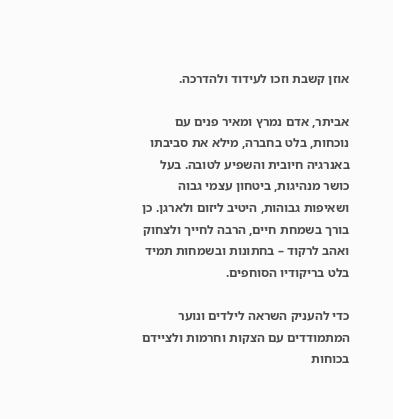אוזן קשבת וזכו לעידוד ולהדרכה.

אביתר, אדם נמרץ ומאיר פנים עם נוכחות, בלט בחברה, מילא את סביבתו באנרגיה חיובית והשפיע לטובה. בעל כושר מנהיגות, ביטחון עצמי גבוה ושאיפות גבוהות, היטיב ליזום ולארגן. כן בורך בשמחת חיים, הרבה לחייך ולצחוק ואהב לרקוד – בחתונות ובשמחות תמיד בלט בריקודיו הסוחפים.

כדי להעניק השראה לילדים ונוער המתמודדים עם הצקות וחרמות ולציידם בכוחות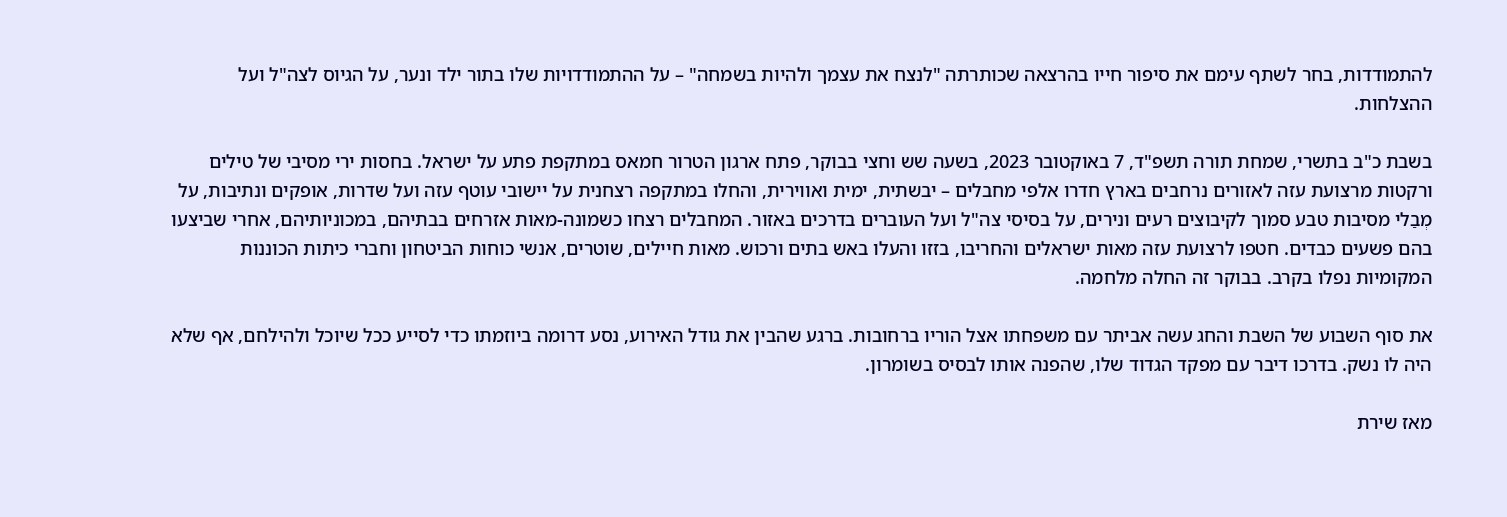להתמודדות, בחר לשתף עימם את סיפור חייו בהרצאה שכותרתה "לנצח את עצמך ולהיות בשמחה" – על ההתמודדויות שלו בתור ילד ונער, על הגיוס לצה"ל ועל ההצלחות.

בשבת כ"ב בתשרי, שמחת תורה תשפ"ד, 7 באוקטובר 2023, בשעה שש וחצי בבוקר, פתח ארגון הטרור חמאס במתקפת פתע על ישראל. בחסות ירי מסיבי של טילים ורקטות מרצועת עזה לאזורים נרחבים בארץ חדרו אלפי מחבלים – יבשתית, ימית ואווירית, והחלו במתקפה רצחנית על יישובי עוטף עזה ועל שדרות, אופקים ונתיבות, על מְבַלי מסיבות טבע סמוך לקיבוצים רעים ונירים, על בסיסי צה"ל ועל העוברים בדרכים באזור. המחבלים רצחו כשמונה-מאות אזרחים בבתיהם, במכוניותיהם, אחרי שביצעו בהם פשעים כבדים. חטפו לרצועת עזה מאות ישראלים והחריבו, בזזו והעלו באש בתים ורכוש. מאות חיילים, שוטרים, אנשי כוחות הביטחון וחברי כיתות הכוננות המקומיות נפלו בקרב. בבוקר זה החלה מלחמה.

את סוף השבוע של השבת והחג עשה אביתר עם משפחתו אצל הוריו ברחובות. ברגע שהבין את גודל האירוע, נסע דרומה ביוזמתו כדי לסייע ככל שיוכל ולהילחם, אף שלא היה לו נשק. בדרכו דיבר עם מפקד הגדוד שלו, שהפנה אותו לבסיס בשומרון.

מאז שירת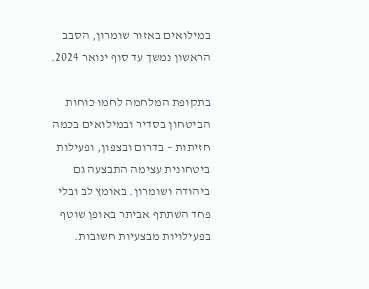במילואים באזור שומרון, הסבב הראשון נמשך עד סוף ינואר 2024.

בתקופת המלחמה לחמו כוחות הביטחון בסדיר ובמילואים בכמה חזיתות – בדרום ובצפון, ופעילות ביטחונית עצימה התבצעה גם ביהודה ושומרון. באומץ לב ובלי פחד השתתף אביתר באופן שוטף בפעילויות מבצעיות חשובות.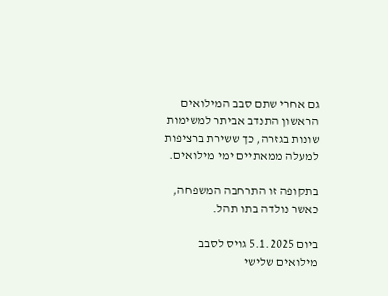גם אחרי שתם סבב המילואים הראשון התנדב אביתר למשימות שונות בגזרה, כך ששירת ברציפות למעלה ממאתיים ימי מילואים.

בתקופה זו התרחבה המשפחה, כאשר נולדה בתו תהל.

ביום 5.1.2025 גויס לסבב מילואים שלישי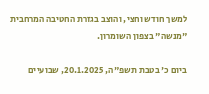למשך חודש וחצי, והוצב בגזרת החטיבה המרחבית "מנשה" בצפון השומרון.

ביום כ' בטבת תשפ"ה, 20.1.2025, שבועיים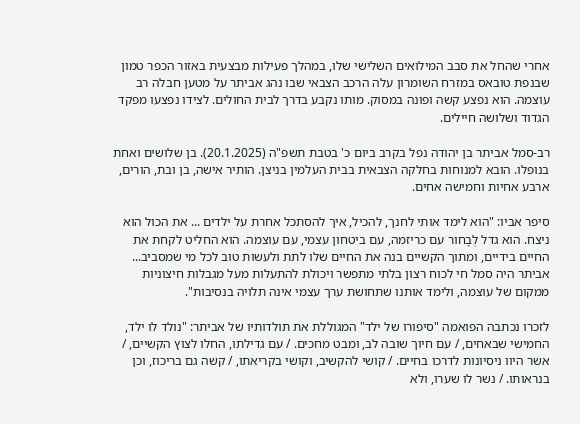אחרי שהחל את סבב המילואים השלישי שלו, במהלך פעילות מבצעית באזור הכפר טמון שבנפת טובאס במזרח השומרון עלה הרכב הצבאי שבו נהג אביתר על מטען חבלה רב עוצמה. הוא נפצע קשה ופונה במסוק. מותו נקבע בדרך לבית החולים. לצידו נפצעו מפקד הגדוד ושלושה חיילים.

רב-סמל אביתר בן יהודה נפל בקרב ביום כ' בטבת תשפ"ה (20.1.2025). בן שלושים ואחת בנופלו. הובא למנוחות בחלקה הצבאית בבית העלמין בניצן. הותיר אישה, בן ובת, הורים, ארבע אחיות וחמישה אחים.

סיפר אביו: "הוא לימד אותי לחנך, להכיל, איך להסתכל אחרת על ילדים ... את הכול הוא ניצח. הוא גדל לְבָחור עם כריזמה, עם ביטחון עצמי, עם עוצמה. הוא החליט לקחת את החיים בידיים, ומתוך הקשיים בנה את החיים שלו לתת ולעשות טוב לכל מי שמסביב... אביתר היה סמל חי לכוח רצון בלתי מתפשר ויכולת להתעלות מעל מגבלות חיצוניות ממקום של עוצמה, ולימד אותנו שתחושת ערך עצמי אינה תלויה בנסיבות".

לזכרו נכתבה הפואמה "סיפורו של ילד" המגוללת את תולדותיו של אביתר: "נולד לו ילד, החמישי שבאחים, / עם חיוך שובה לב, ומבט מחכים. / עם גדילתו, החלו לצוץ הקשיים, / אשר היוו ניסיונות לדרכו בחיים. / קושי להקשיב, וקושי בקריאתו, / קשה גם בריכוז, וכן בנראותו. / נשר לו שערו, ולא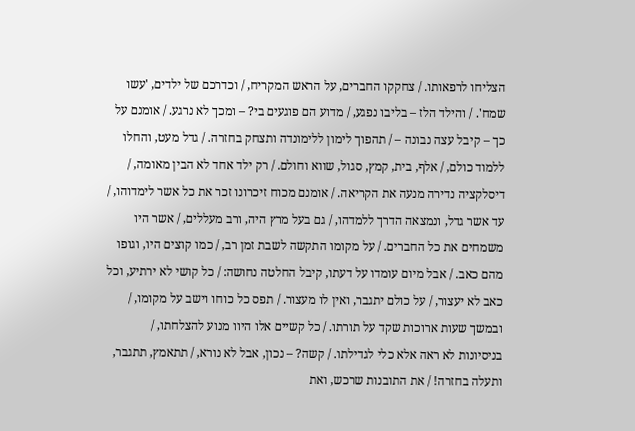הצליחו לרפאותו. / צחקקו החברים, על הראש המקריח, / וכדרכם של ילדים, 'עשו שמח'. / והילד הלז – בליבו נפגע, / מדוע הם פוגעים בי? – ומכך לא נרגע. / אומנם על כך – קיבל עצה נבונה – / תהפוך לימון ללימונדה ותצחק בחזרה. / גדל מעט, והחלו ללמוד כולם, / אלף, בית, קמץ, סגול, שווא וחולם. / רק ילד אחד לא הבין מאומה, / דיסלקציה נדירה מנעה את הקריאה. / אומנם מכוח זיכרונו זכר את כל אשר לימדוהו, / עד אשר גדל, ונמצאה הדרך ללמדהו, / גם בעל מרץ היה, ורב מעללים, / אשר היו משמחים את כל החברים. / על מקומו התקשה לשבת זמן רב, / כמו קוצים היו, וגופו מהם כאב. / אבל מיום עומדו על דעתו, קיבל החלטה נחושה: / כל קושי לא ירתיע, וכל כאב לא יעצור, / על כולם יתגבר, ואין לו מעצור. / תפס כל כוחו וישב על מקומו, / ובמשך שעות ארוכות שקד על תורתו. / כל קשיים אלו היוו מנוע להצלחתו, / בניסיונות לא ראה אלא כלי לגדילתו. / קשה? – נכון, אבל לא נורא, / תתאמץ, תתגבר, ותעלה בחזרה! / את התובנות שרכש, ואת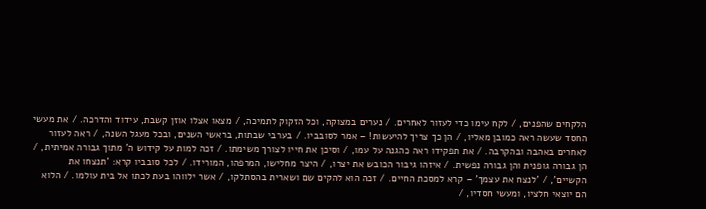הלקחים שהפנים, / לקח עימו כדי לעזור לאחרים. / נערים במצוקה, וכל הזקוק לתמיכה, / מצאו אצלו אוזן קשבת, עידוד והדרכה. / את מעשי החסד שעשה ראה כמובן מאליו, / הן כך צריך להיעשות! – אמר לסובביו. / בערבי שבתות, בראשי השנים, ובכל מעגל השנה, / ראה לעזור לאחרים באהבה ובהקרבה. / את תפקידו ראה כהגנה על עמו, / וסיכן את חייו לצורך משימתו. / זכה למות על קידוש ה' מתוך גבורה אמיתית, / הן גבורה גופנית והן גבורה נפשית. / איזהו גיבור הכובש את יצרו, / היצר מחלישו, המרפהו, המורידו. / לכל סובביו קרא: 'תנצחו את הקשיים', / 'לנצח את עצמך' – קרא למסכת החיים. / זכה הוא להקים שם ושארית בהסתלקו, / אשר ילווהו בעת לכתו אל בית עולמו. / הלוא הם יוצאי חלציו, ומעשי חסדיו, /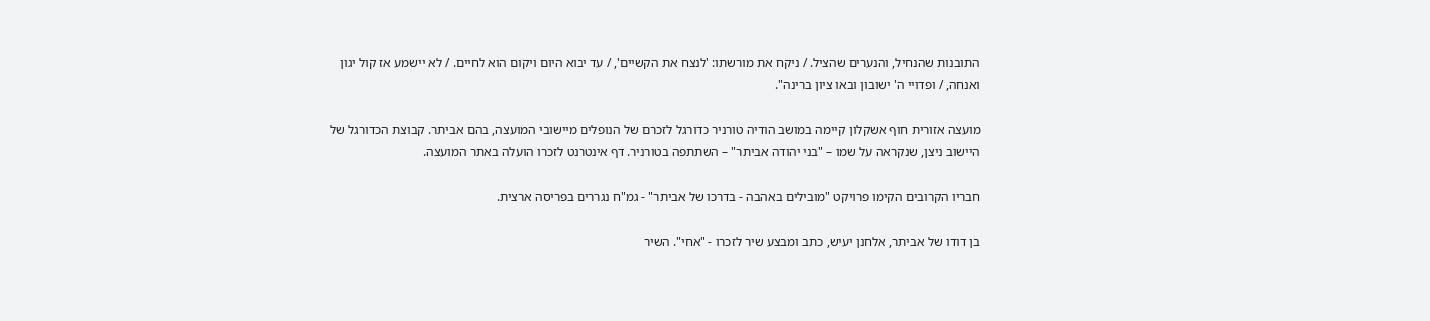התובנות שהנחיל, והנערים שהציל. / ניקח את מורשתו: 'לנצח את הקשיים', / עד יבוא היום ויקום הוא לחיים. / לא יישמע אז קול יגון ואנחה, / ופדויי ה' ישובון ובאו ציון ברינה".

מועצה אזורית חוף אשקלון קיימה במושב הודיה טורניר כדורגל לזכרם של הנופלים מיישובי המועצה, בהם אביתר. קבוצת הכדורגל של היישוב ניצן, שנקראה על שמו – "בני יהודה אביתר" – השתתפה בטורניר. דף אינטרנט לזכרו הועלה באתר המועצה.

חבריו הקרובים הקימו פרויקט "מובילים באהבה - בדרכו של אביתר" - גמ"ח נגררים בפריסה ארצית.

בן דודו של אביתר, אלחנן יעיש, כתב ומבצע שיר לזכרו - "אחי". השיר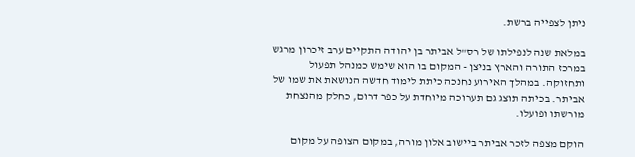ניתן לצפייה ברשת.

במלאת שנה לנפילתו של רס"ל אביתר בן יהודה התקיים ערב זיכרון מרגש במרכז התורה והארץ בניצן - המקום בו הוא שימש כמנהל תפעול ותחזוקה. במהלך האירוע נחנכה כיתת לימוד חדשה הנושאת את שמו של אביתר. בכיתה תוצג גם תערוכה מיוחדת על כפר דרום, כחלק מהנצחת מורשתו ופועלו.

הוקם מצפה לזכר אביתר ביישוב אלון מורה, במקום הצופה על מקום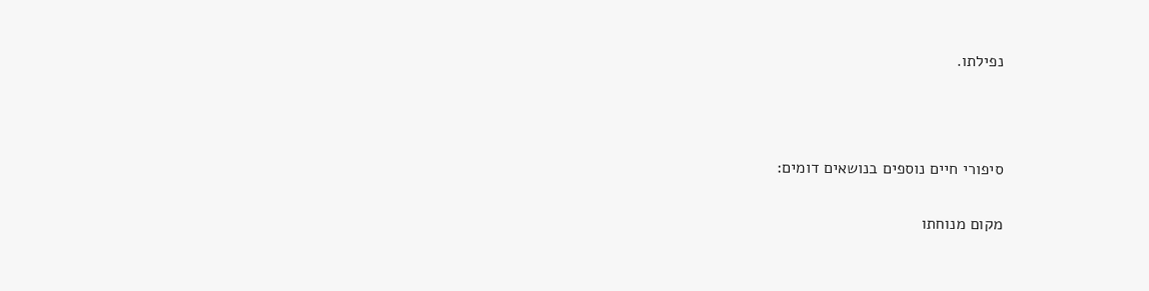נפילתו.



סיפורי חיים נוספים בנושאים דומים:

מקום מנוחתו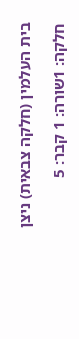בית העלמין (חלקה צבאית) ניצן

חלקה: 1שורה: 1 קבר: 5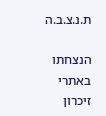ת.נ.צ.ב.ה

הנצחתו באתרי זיכרון